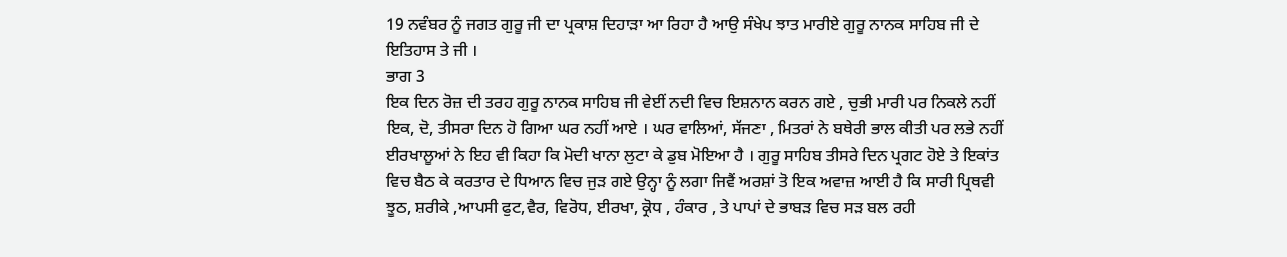19 ਨਵੰਬਰ ਨੂੰ ਜਗਤ ਗੁਰੂ ਜੀ ਦਾ ਪ੍ਰਕਾਸ਼ ਦਿਹਾੜਾ ਆ ਰਿਹਾ ਹੈ ਆਉ ਸੰਖੇਪ ਝਾਤ ਮਾਰੀਏ ਗੁਰੂ ਨਾਨਕ ਸਾਹਿਬ ਜੀ ਦੇ ਇਤਿਹਾਸ ਤੇ ਜੀ ।
ਭਾਗ 3
ਇਕ ਦਿਨ ਰੋਜ਼ ਦੀ ਤਰਹ ਗੁਰੂ ਨਾਨਕ ਸਾਹਿਬ ਜੀ ਵੇਈਂ ਨਦੀ ਵਿਚ ਇਸ਼ਨਾਨ ਕਰਨ ਗਏ , ਚੁਭੀ ਮਾਰੀ ਪਰ ਨਿਕਲੇ ਨਹੀਂ ਇਕ, ਦੋ, ਤੀਸਰਾ ਦਿਨ ਹੋ ਗਿਆ ਘਰ ਨਹੀਂ ਆਏ । ਘਰ ਵਾਲਿਆਂ, ਸੱਜਣਾ , ਮਿਤਰਾਂ ਨੇ ਬਥੇਰੀ ਭਾਲ ਕੀਤੀ ਪਰ ਲਭੇ ਨਹੀਂ ਈਰਖਾਲੂਆਂ ਨੇ ਇਹ ਵੀ ਕਿਹਾ ਕਿ ਮੋਦੀ ਖਾਨਾ ਲੁਟਾ ਕੇ ਡੁਬ ਮੋਇਆ ਹੈ । ਗੁਰੂ ਸਾਹਿਬ ਤੀਸਰੇ ਦਿਨ ਪ੍ਰਗਟ ਹੋਏ ਤੇ ਇਕਾਂਤ ਵਿਚ ਬੈਠ ਕੇ ਕਰਤਾਰ ਦੇ ਧਿਆਨ ਵਿਚ ਜੁੜ ਗਏ ਉਨ੍ਹਾ ਨੂੰ ਲਗਾ ਜਿਵੈਂ ਅਰਸ਼ਾਂ ਤੋ ਇਕ ਅਵਾਜ਼ ਆਈ ਹੈ ਕਿ ਸਾਰੀ ਪ੍ਰਿਥਵੀ ਝੂਠ, ਸ਼ਰੀਕੇ ,ਆਪਸੀ ਫੁਟ,ਵੈਰ, ਵਿਰੋਧ, ਈਰਖਾ, ਕ੍ਰੋਧ , ਹੰਕਾਰ , ਤੇ ਪਾਪਾਂ ਦੇ ਭਾਬੜ ਵਿਚ ਸੜ ਬਲ ਰਹੀ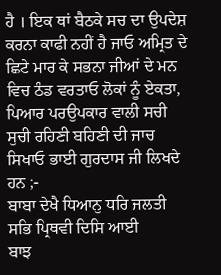ਹੈ । ਇਕ ਥਾਂ ਬੈਠਕੇ ਸਚ ਦਾ ਉਪਦੇਸ਼ ਕਰਨਾ ਕਾਫੀ ਨਹੀਂ ਹੈ ਜਾਓ ਅਮ੍ਰਿਤ ਦੇ ਛਿਟੇ ਮਾਰ ਕੇ ਸਭਨਾ ਜੀਆਂ ਦੇ ਮਨ ਵਿਚ ਠੰਡ ਵਰਤਾਓ ਲੋਕਾਂ ਨੂੰ ਏਕਤਾ, ਪਿਆਰ ਪਰਉਪਕਾਰ ਵਾਲੀ ਸਚੀ ਸੁਚੀ ਰਹਿਣੀ ਬਹਿਣੀ ਦੀ ਜਾਚ ਸਿਖਾਓ ਭਾਈ ਗੁਰਦਾਸ ਜੀ ਲਿਖਦੇ ਹਨ ;-
ਬਾਬਾ ਦੇਖੈ ਧਿਆਨੁ ਧਰਿ ਜਲਤੀ ਸਭਿ ਪ੍ਰਿਥਵੀ ਦਿਸਿ ਆਈ
ਬਾਝ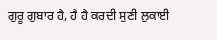ਗੁਰੂ ਗੁਬਾਰ ਹੈ, ਹੈ ਹੈ ਕਰਦੀ ਸੁਣੀ ਲੁਕਾਈ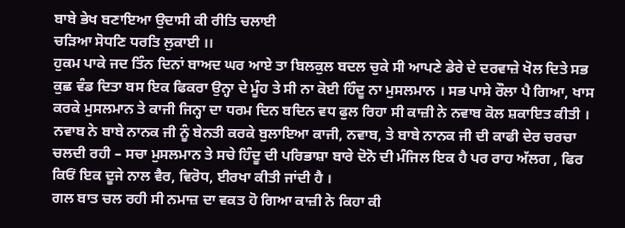ਬਾਬੇ ਭੇਖ ਬਣਾਇਆ ਉਦਾਸੀ ਕੀ ਰੀਤਿ ਚਲਾਈ
ਚੜਿਆ ਸੋਧਣਿ ਧਰਤਿ ਲੁਕਾਈ ।।
ਹੁਕਮ ਪਾਕੇ ਜਦ ਤਿੰਨ ਦਿਨਾਂ ਬਾਅਦ ਘਰ ਆਏ ਤਾ ਬਿਲਕੁਲ ਬਦਲ ਚੁਕੇ ਸੀ ਆਪਣੇ ਡੇਰੇ ਦੇ ਦਰਵਾਜ਼ੇ ਖੋਲ ਦਿਤੇ ਸਭ ਕੁਛ ਵੰਡ ਦਿਤਾ ਬਸ ਇਕ ਫਿਕਰਾ ਉਨ੍ਹਾ ਦੇ ਮੂੰਹ ਤੇ ਸੀ ਨਾ ਕੋਈ ਹਿੰਦੂ ਨਾ ਮੁਸਲਮਾਨ । ਸਭ ਪਾਸੇ ਰੌਲਾ ਪੈ ਗਿਆ, ਖਾਸ ਕਰਕੇ ਮੁਸਲਮਾਨ ਤੇ ਕਾਜੀ ਜਿਨ੍ਹਾ ਦਾ ਧਰਮ ਦਿਨ ਬਦਿਨ ਵਧ ਫੁਲ ਰਿਹਾ ਸੀ ਕਾਜ਼ੀ ਨੇ ਨਵਾਬ ਕੋਲ ਸ਼ਕਾਇਤ ਕੀਤੀ । ਨਵਾਬ ਨੇ ਬਾਬੇ ਨਾਨਕ ਜੀ ਨੂੰ ਬੇਨਤੀ ਕਰਕੇ ਬੁਲਾਇਆ ਕਾਜੀ, ਨਵਾਬ, ਤੇ ਬਾਬੇ ਨਾਨਕ ਜੀ ਦੀ ਕਾਫੀ ਦੇਰ ਚਰਚਾ ਚਲਦੀ ਰਹੀ – ਸਚਾ ਮੁਸਲਮਾਨ ਤੇ ਸਚੇ ਹਿੰਦੂ ਦੀ ਪਰਿਭਾਸ਼ਾ ਬਾਰੇ ਦੋਨੋ ਦੀ ਮੰਜਿਲ ਇਕ ਹੈ ਪਰ ਰਾਹ ਅੱਲਗ , ਫਿਰ ਕਿਓਂ ਇਕ ਦੂਜੇ ਨਾਲ ਵੈਰ, ਵਿਰੋਧ, ਈਰਖਾ ਕੀਤੀ ਜਾਂਦੀ ਹੈ ।
ਗਲ ਬਾਤ ਚਲ ਰਹੀ ਸੀ ਨਮਾਜ਼ ਦਾ ਵਕਤ ਹੋ ਗਿਆ ਕਾਜ਼ੀ ਨੇ ਕਿਹਾ ਕੀ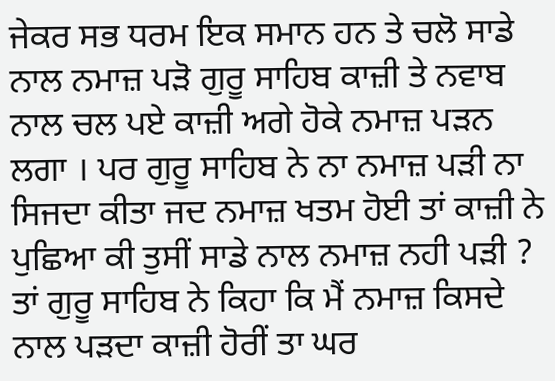ਜੇਕਰ ਸਭ ਧਰਮ ਇਕ ਸਮਾਨ ਹਨ ਤੇ ਚਲੋ ਸਾਡੇ ਨਾਲ ਨਮਾਜ਼ ਪੜੋ ਗੁਰੂ ਸਾਹਿਬ ਕਾਜ਼ੀ ਤੇ ਨਵਾਬ ਨਾਲ ਚਲ ਪਏ ਕਾਜ਼ੀ ਅਗੇ ਹੋਕੇ ਨਮਾਜ਼ ਪੜਨ ਲਗਾ । ਪਰ ਗੁਰੂ ਸਾਹਿਬ ਨੇ ਨਾ ਨਮਾਜ਼ ਪੜੀ ਨਾ ਸਿਜਦਾ ਕੀਤਾ ਜਦ ਨਮਾਜ਼ ਖਤਮ ਹੋਈ ਤਾਂ ਕਾਜ਼ੀ ਨੇ ਪੁਛਿਆ ਕੀ ਤੁਸੀਂ ਸਾਡੇ ਨਾਲ ਨਮਾਜ਼ ਨਹੀ ਪੜੀ ? ਤਾਂ ਗੁਰੂ ਸਾਹਿਬ ਨੇ ਕਿਹਾ ਕਿ ਮੈਂ ਨਮਾਜ਼ ਕਿਸਦੇ ਨਾਲ ਪੜਦਾ ਕਾਜ਼ੀ ਹੋਰੀਂ ਤਾ ਘਰ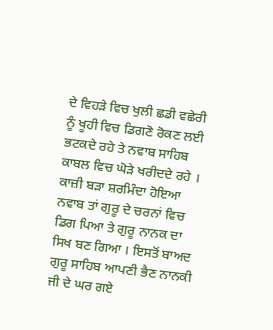ਦੇ ਵਿਹੜੇ ਵਿਚ ਖੁਲੀ ਛਡੀ ਵਛੇਰੀ ਨੂੰ ਖੂਹੀ ਵਿਚ ਡਿਗਣੋ ਰੋਕਣ ਲਈ ਭਟਕਦੇ ਰਹੇ ਤੇ ਨਵਾਬ ਸਾਹਿਬ ਕਾਬਲ ਵਿਚ ਘੋੜੇ ਖਰੀਦਦੇ ਰਹੇ ।
ਕਾਜ਼ੀ ਬੜਾ ਸ਼ਰਮਿੰਦਾ ਹੋਇਆ ਨਵਾਬ ਤਾਂ ਗੁਰੂ ਦੇ ਚਰਨਾਂ ਵਿਚ ਡਿਗ ਪਿਆ ਤੇ ਗੁਰੂ ਨਾਨਕ ਦਾ ਸਿਖ ਬਣ ਗਿਆ । ਇਸਤੋਂ ਬਾਅਦ ਗੁਰੂ ਸਾਹਿਬ ਆਪਣੀ ਭੈਣ ਨਾਨਕੀ ਜੀ ਦੇ ਘਰ ਗਏ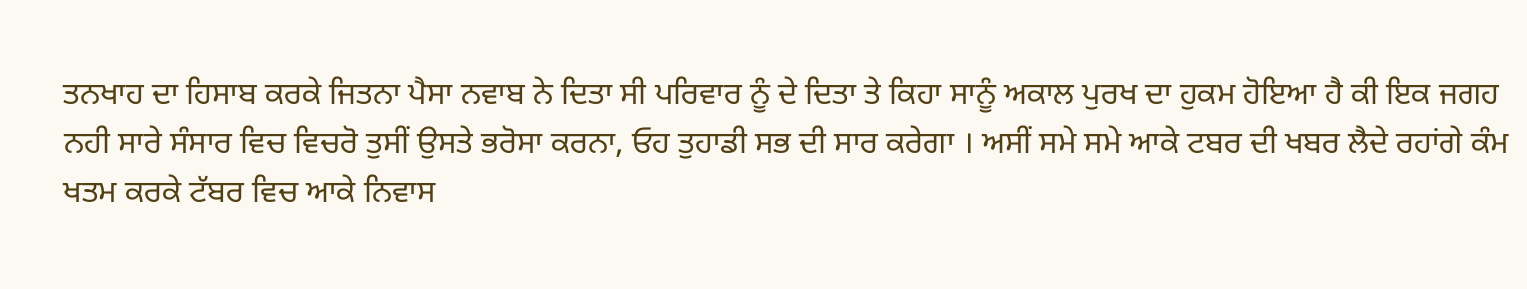ਤਨਖਾਹ ਦਾ ਹਿਸਾਬ ਕਰਕੇ ਜਿਤਨਾ ਪੈਸਾ ਨਵਾਬ ਨੇ ਦਿਤਾ ਸੀ ਪਰਿਵਾਰ ਨੂੰ ਦੇ ਦਿਤਾ ਤੇ ਕਿਹਾ ਸਾਨੂੰ ਅਕਾਲ ਪੁਰਖ ਦਾ ਹੁਕਮ ਹੋਇਆ ਹੈ ਕੀ ਇਕ ਜਗਹ ਨਹੀ ਸਾਰੇ ਸੰਸਾਰ ਵਿਚ ਵਿਚਰੋ ਤੁਸੀਂ ਉਸਤੇ ਭਰੋਸਾ ਕਰਨਾ, ਓਹ ਤੁਹਾਡੀ ਸਭ ਦੀ ਸਾਰ ਕਰੇਗਾ । ਅਸੀਂ ਸਮੇ ਸਮੇ ਆਕੇ ਟਬਰ ਦੀ ਖਬਰ ਲੈਦੇ ਰਹਾਂਗੇ ਕੰਮ ਖਤਮ ਕਰਕੇ ਟੱਬਰ ਵਿਚ ਆਕੇ ਨਿਵਾਸ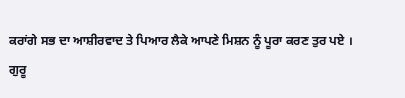ਕਰਾਂਗੇ ਸਭ ਦਾ ਆਸ਼ੀਰਵਾਦ ਤੇ ਪਿਆਰ ਲੈਕੇ ਆਪਣੇ ਮਿਸ਼ਨ ਨੂੰ ਪੂਰਾ ਕਰਣ ਤੁਰ ਪਏ ।
ਗੁਰੂ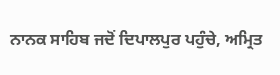ਨਾਨਕ ਸਾਹਿਬ ਜਦੋਂ ਦਿਪਾਲਪੁਰ ਪਹੁੰਚੇ, ਅਮ੍ਰਿਤ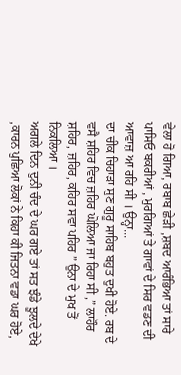ਵੇਲਾ ਹੋ ਗਿਆ, ਰਬਾਬ ਛੇੜੀ ,ਸ਼ਬਦ ਆਰੰਭਿਆ ਤਾਂ ਸਾਰੇ ਪਾਸਿਓ ਬਕਰੀਆਂ , ਮੁਰਗਿਆਂ ਤੇ ਗਾਵਾਂ ਦੇ ਸਿਰ ਵਡਣ ਦੀ ਆਵਾਜ਼ ਆ ਰਹਿ ਸੀ । ਉਨ੍ਹਾ...
ਦਾ ਚੀਕ ਚਿਹਾੜਾ ਸੁਣ ਗੁਰੂ ਸਾਹਿਬ ਬਹੁਤ ਦੁਖੀ ਹੋਏ. ਰਬ ਦੇ ਵਸੈ ਸ਼ਹਿਰ ਵਿਚ ਜ਼ਹਿਰ ਘੋਲਿਆ ਜਾ ਰਿਹਾ ਸੀ ,” ਲਾਹੌਰ ਸ਼ਹਿਰ, ਜ਼ਹਿਰ, ਕਹਿਰ ਸਵਾ ਪਹਿਰ ” ਉਨਾ ਦੇ ਮੁਖ ਤੋਂ ਨਿਕਲਿਆ ।
ਅਗਲੇ ਦਿਨ ਦੁਨੀ ਚੰਦ ਦੇ ਘਰ ਗਏ ਤਾਂ ਸਤ ਝੰਡੇ ਝੂਲਦੇ ਦੇਖੇ ,ਕਾਰਨ ਪੁਛਿਆ ਲੋਕਾਂ ਨੇ ਕਿਹਾ ਕੀ ਜਿਤਨਾ ਵਡਾ ਘਰ ਹੋਏ,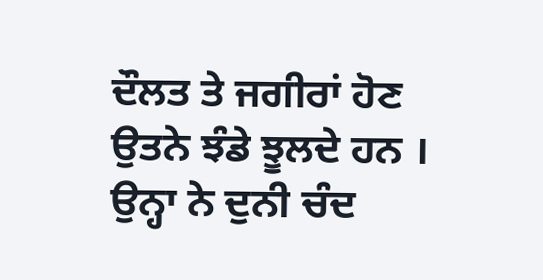ਦੌਲਤ ਤੇ ਜਗੀਰਾਂ ਹੋਣ ਉਤਨੇ ਝੰਡੇ ਝੂਲਦੇ ਹਨ । ਉਨ੍ਹਾ ਨੇ ਦੁਨੀ ਚੰਦ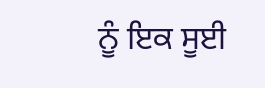ਨੂੰ ਇਕ ਸੂਈ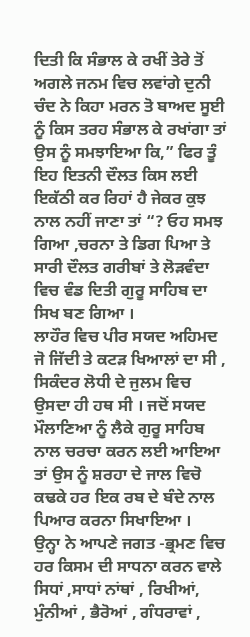ਦਿਤੀ ਕਿ ਸੰਭਾਲ ਕੇ ਰਖੀਂ ਤੇਰੇ ਤੋਂ ਅਗਲੇ ਜਨਮ ਵਿਚ ਲਵਾਂਗੇ ਦੁਨੀ ਚੰਦ ਨੇ ਕਿਹਾ ਮਰਨ ਤੋ ਬਾਅਦ ਸੂਈ ਨੂੰ ਕਿਸ ਤਰਹ ਸੰਭਾਲ ਕੇ ਰਖਾਂਗਾ ਤਾਂ ਉਸ ਨੂੰ ਸਮਝਾਇਆ ਕਿ,” ਫਿਰ ਤੂੰ ਇਹ ਇਤਨੀ ਦੌਲਤ ਕਿਸ ਲਈ ਇਕੱਠੀ ਕਰ ਰਿਹਾਂ ਹੈ ਜੇਕਰ ਕੁਝ ਨਾਲ ਨਹੀਂ ਜਾਣਾ ਤਾਂ “? ਓਹ ਸਮਝ ਗਿਆ ,ਚਰਨਾ ਤੇ ਡਿਗ ਪਿਆ ਤੇ ਸਾਰੀ ਦੌਲਤ ਗਰੀਬਾਂ ਤੇ ਲੋੜਵੰਦਾ ਵਿਚ ਵੰਡ ਦਿਤੀ ਗੁਰੂ ਸਾਹਿਬ ਦਾ ਸਿਖ ਬਣ ਗਿਆ ।
ਲਾਹੌਰ ਵਿਚ ਪੀਰ ਸਯਦ ਅਹਿਮਦ ਜੋ ਜਿੱਦੀ ਤੇ ਕਟੜ ਖਿਆਲਾਂ ਦਾ ਸੀ , ਸਿਕੰਦਰ ਲੋਧੀ ਦੇ ਜੁਲਮ ਵਿਚ ਉਸਦਾ ਹੀ ਹਥ ਸੀ । ਜਦੋਂ ਸਯਦ ਮੌਲਾਣਿਆ ਨੂੰ ਲੈਕੇ ਗੁਰੂ ਸਾਹਿਬ ਨਾਲ ਚਰਚਾ ਕਰਨ ਲਈ ਆਇਆ ਤਾਂ ਉਸ ਨੂੰ ਸ਼ਰਹਾ ਦੇ ਜਾਲ ਵਿਚੋ ਕਢਕੇ ਹਰ ਇਕ ਰਬ ਦੇ ਬੰਦੇ ਨਾਲ ਪਿਆਰ ਕਰਨਾ ਸਿਖਾਇਆ ।
ਉਨ੍ਹਾ ਨੇ ਆਪਣੇ ਜਗਤ -ਭ੍ਰਮਣ ਵਿਚ ਹਰ ਕਿਸਮ ਦੀ ਸਾਧਨਾ ਕਰਨ ਵਾਲੇ ਸਿਧਾਂ ,ਸਾਧਾਂ ਨਾਂਥਾਂ , ਰਿਖੀਆਂ, ਮੁੰਨੀਆਂ , ਭੈਰੋਆਂ , ਗੰਧਰਾਵਾਂ ,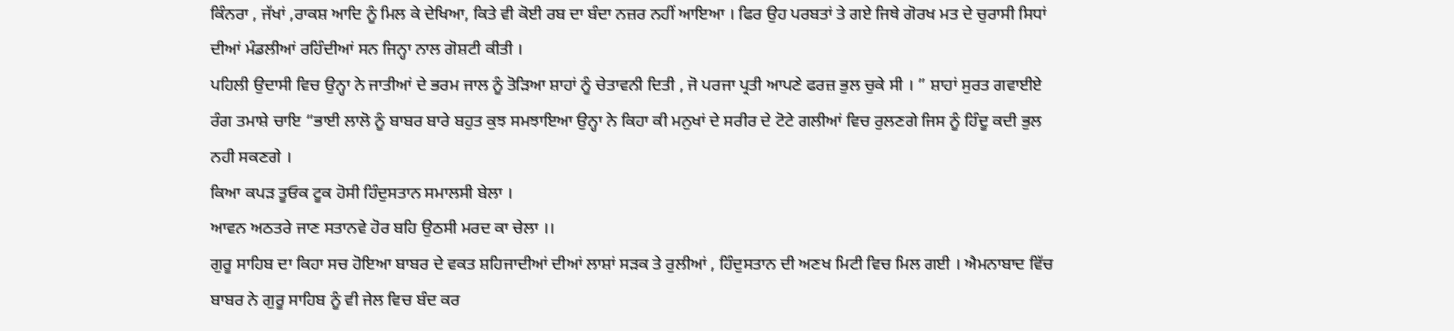ਕਿੰਨਰਾ , ਜੱਖਾਂ ,ਰਾਕਸ਼ ਆਦਿ ਨੂੰ ਮਿਲ ਕੇ ਦੇਖਿਆ, ਕਿਤੇ ਵੀ ਕੋਈ ਰਬ ਦਾ ਬੰਦਾ ਨਜ਼ਰ ਨਹੀਂ ਆਇਆ । ਫਿਰ ਉਹ ਪਰਬਤਾਂ ਤੇ ਗਏ ਜਿਥੇ ਗੋਰਖ ਮਤ ਦੇ ਚੁਰਾਸੀ ਸਿਧਾਂ ਦੀਆਂ ਮੰਡਲੀਆਂ ਰਹਿੰਦੀਆਂ ਸਨ ਜਿਨ੍ਹਾ ਨਾਲ ਗੋਸ਼ਟੀ ਕੀਤੀ ।
ਪਹਿਲੀ ਉਦਾਸੀ ਵਿਚ ਉਨ੍ਹਾ ਨੇ ਜਾਤੀਆਂ ਦੇ ਭਰਮ ਜਾਲ ਨੂੰ ਤੋੜਿਆ ਸ਼ਾਹਾਂ ਨੂੰ ਚੇਤਾਵਨੀ ਦਿਤੀ , ਜੋ ਪਰਜਾ ਪ੍ਰਤੀ ਆਪਣੇ ਫਰਜ਼ ਭੁਲ ਚੁਕੇ ਸੀ । ” ਸ਼ਾਹਾਂ ਸੁਰਤ ਗਵਾਈਏ ਰੰਗ ਤਮਾਸ਼ੇ ਚਾਇ “ਭਾਈ ਲਾਲੋ ਨੂੰ ਬਾਬਰ ਬਾਰੇ ਬਹੁਤ ਕੁਝ ਸਮਝਾਇਆ ਉਨ੍ਹਾ ਨੇ ਕਿਹਾ ਕੀ ਮਨੁਖਾਂ ਦੇ ਸਰੀਰ ਦੇ ਟੋਟੇ ਗਲੀਆਂ ਵਿਚ ਰੁਲਣਗੇ ਜਿਸ ਨੂੰ ਹਿੰਦੂ ਕਦੀ ਭੁਲ ਨਹੀ ਸਕਣਗੇ ।
ਕਿਆ ਕਪੜ ਤੂਓਕ ਟੂਕ ਹੋਸੀ ਹਿੰਦੁਸਤਾਨ ਸਮਾਲਸੀ ਬੇਲਾ ।
ਆਵਨ ਅਠਤਰੇ ਜਾਣ ਸਤਾਨਵੇ ਹੋਰ ਬਹਿ ਉਠਸੀ ਮਰਦ ਕਾ ਚੇਲਾ ।।
ਗੁਰੂ ਸਾਹਿਬ ਦਾ ਕਿਹਾ ਸਚ ਹੋਇਆ ਬਾਬਰ ਦੇ ਵਕਤ ਸ਼ਹਿਜਾਦੀਆਂ ਦੀਆਂ ਲਾਸ਼ਾਂ ਸੜਕ ਤੇ ਰੁਲੀਆਂ , ਹਿੰਦੁਸਤਾਨ ਦੀ ਅਣਖ ਮਿਟੀ ਵਿਚ ਮਿਲ ਗਈ । ਐਮਨਾਬਾਦ ਵਿੱਚ ਬਾਬਰ ਨੇ ਗੁਰੂ ਸਾਹਿਬ ਨੂੰ ਵੀ ਜੇਲ ਵਿਚ ਬੰਦ ਕਰ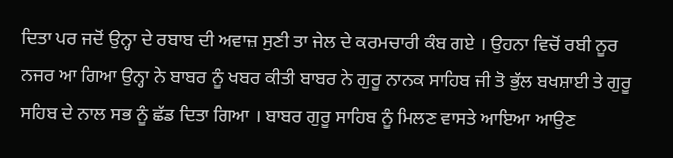ਦਿਤਾ ਪਰ ਜਦੋਂ ਉਨ੍ਹਾ ਦੇ ਰਬਾਬ ਦੀ ਅਵਾਜ਼ ਸੁਣੀ ਤਾ ਜੇਲ ਦੇ ਕਰਮਚਾਰੀ ਕੰਬ ਗਏ । ਉਹਨਾ ਵਿਚੋਂ ਰਬੀ ਨੂਰ ਨਜਰ ਆ ਗਿਆ ਉਨ੍ਹਾ ਨੇ ਬਾਬਰ ਨੂੰ ਖਬਰ ਕੀਤੀ ਬਾਬਰ ਨੇ ਗੁਰੂ ਨਾਨਕ ਸਾਹਿਬ ਜੀ ਤੋ ਭੁੱਲ ਬਖਸ਼ਾਈ ਤੇ ਗੁਰੂ ਸਹਿਬ ਦੇ ਨਾਲ ਸਭ ਨੂੰ ਛੱਡ ਦਿਤਾ ਗਿਆ । ਬਾਬਰ ਗੁਰੂ ਸਾਹਿਬ ਨੂੰ ਮਿਲਣ ਵਾਸਤੇ ਆਇਆ ਆਉਣ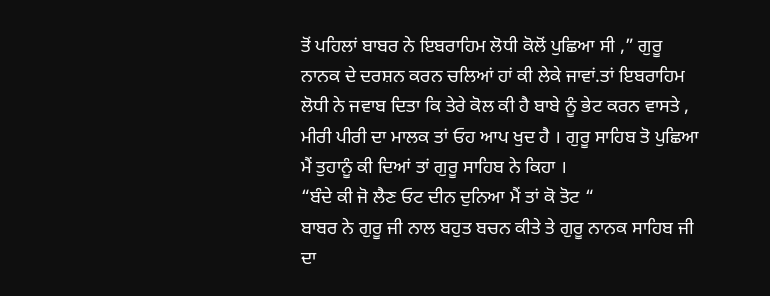ਤੋਂ ਪਹਿਲਾਂ ਬਾਬਰ ਨੇ ਇਬਰਾਹਿਮ ਲੋਧੀ ਕੋਲੋਂ ਪੁਛਿਆ ਸੀ ,” ਗੁਰੂ ਨਾਨਕ ਦੇ ਦਰਸ਼ਨ ਕਰਨ ਚਲਿਆਂ ਹਾਂ ਕੀ ਲੇਕੇ ਜਾਵਾਂ.ਤਾਂ ਇਬਰਾਹਿਮ ਲੋਧੀ ਨੇ ਜਵਾਬ ਦਿਤਾ ਕਿ ਤੇਰੇ ਕੋਲ ਕੀ ਹੈ ਬਾਬੇ ਨੂੰ ਭੇਟ ਕਰਨ ਵਾਸਤੇ , ਮੀਰੀ ਪੀਰੀ ਦਾ ਮਾਲਕ ਤਾਂ ਓਹ ਆਪ ਖੁਦ ਹੈ । ਗੁਰੂ ਸਾਹਿਬ ਤੋ ਪੁਛਿਆ ਮੈਂ ਤੁਹਾਨੂੰ ਕੀ ਦਿਆਂ ਤਾਂ ਗੁਰੂ ਸਾਹਿਬ ਨੇ ਕਿਹਾ ।
“ਬੰਦੇ ਕੀ ਜੋ ਲੈਣ ਓਟ ਦੀਨ ਦੁਨਿਆ ਮੈਂ ਤਾਂ ਕੋ ਤੋਟ “
ਬਾਬਰ ਨੇ ਗੁਰੂ ਜੀ ਨਾਲ ਬਹੁਤ ਬਚਨ ਕੀਤੇ ਤੇ ਗੁਰੂ ਨਾਨਕ ਸਾਹਿਬ ਜੀ ਦਾ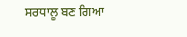ਸਰਧਾਲੂ ਬਣ ਗਿਆ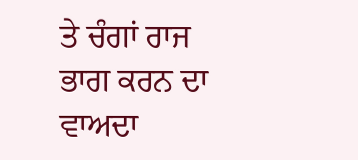ਤੇ ਚੰਗਾਂ ਰਾਜ ਭਾਗ ਕਰਨ ਦਾ ਵਾਅਦਾ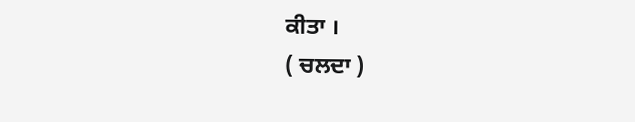ਕੀਤਾ ।
( ਚਲਦਾ )